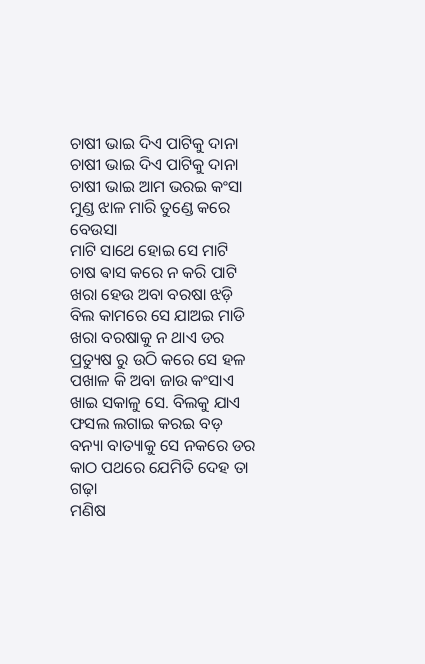ଚାଷୀ ଭାଇ ଦିଏ ପାଟିକୁ ଦାନା
ଚାଷୀ ଭାଇ ଦିଏ ପାଟିକୁ ଦାନା
ଚାଷୀ ଭାଇ ଆମ ଭରଇ କଂସା
ମୁଣ୍ଡ ଝାଳ ମାରି ତୁଣ୍ଡେ କରେ ବେଉସା
ମାଟି ସାଥେ ହୋଇ ସେ ମାଟି
ଚାଷ ଵାସ କରେ ନ କରି ପାଟି
ଖରା ହେଉ ଅବା ବରଷା ଝଡ଼ି
ବିଲ କାମରେ ସେ ଯାଅଇ ମାଡି
ଖରା ବରଷାକୁ ନ ଥାଏ ଡର
ପ୍ରତ୍ୟୁଷ ରୁ ଉଠି କରେ ସେ ହଳ
ପଖାଳ କି ଅବା ଜାଉ କଂସାଏ
ଖାଇ ସକାଳୁ ସେ. ବିଲକୁ ଯାଏ
ଫସଲ ଲଗାଇ କରଇ ବଡ଼
ବନ୍ୟା ବାତ୍ୟାକୁ ସେ ନକରେ ଡର
କାଠ ପଥରେ ଯେମିତି ଦେହ ତା ଗଢ଼ା
ମଣିଷ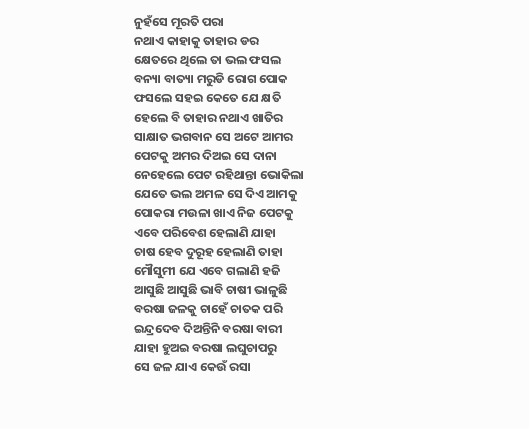ନୁହଁସେ ମୂରତି ପରା
ନଥାଏ କାହାକୁ ତାହାର ଡର
କ୍ଷେତରେ ଥିଲେ ତା ଭଲ ଫସଲ
ବନ୍ୟା ବାତ୍ୟା ମରୁଡି ରୋଗ ପୋକ
ଫସଲେ ସହଇ କେତେ ଯେ କ୍ଷତି
ହେଲେ ବି ତାହାର ନଥାଏ ଖାତିର
ସାକ୍ଷାତ ଭଗବାନ ସେ ଅଟେ ଆମର
ପେଟକୁ ଅମର ଦିଅଇ ସେ ଦାନା
ନେହେଲେ ପେଟ ରହିଥାନ୍ତା ଭୋକିଲା
ଯେତେ ଭଲ ଅମଳ ସେ ଦିଏ ଆମକୁ
ପୋକରା ମଉଳା ଖାଏ ନିଜ ପେଟକୁ
ଏବେ ପରିବେଶ ହେଲାଣି ଯାହା
ଚାଷ ହେବ ଦୁରୂହ ହେଲାଣି ତାହା
ମୌସୁମୀ ଯେ ଏବେ ଗଲାଣି ହଜି
ଆସୁଛି ଆସୁଛି ଭାବି ଚାଷୀ ଭାଳୁଛି
ବରଷା ଜଳକୁ ଚାହେଁ ଚାତକ ପରି
ଇନ୍ଦ୍ରଦେବ ଦିଅନ୍ତିନି ବରଷା ବାରୀ
ଯାହା ହୁଅଇ ବରଷା ଲଘୁଚାପରୁ
ସେ ଜଳ ଯାଏ କେଉଁ ରସା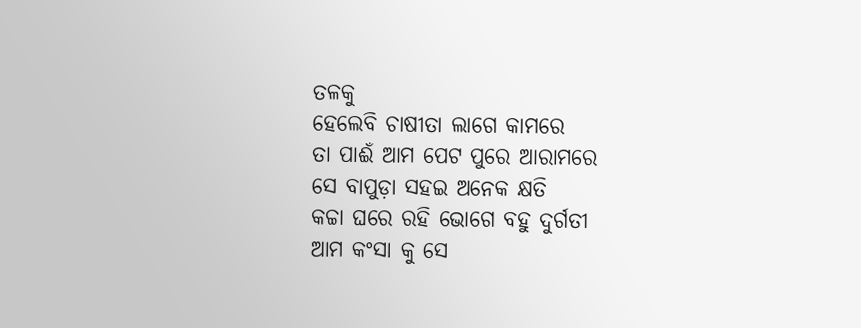ତଳକୁ
ହେଲେବି ଚାଷୀତା ଲାଗେ କାମରେ
ତା ପାଈଁ ଆମ ପେଟ ପୁରେ ଆରାମରେ
ସେ ବାପୁଡ଼ା ସହଇ ଅନେକ କ୍ଷତି
କଚ୍ଚା ଘରେ ରହି ଭୋଗେ ବହୁ ଦୁର୍ଗତୀ
ଆମ କଂସା କୁ ସେ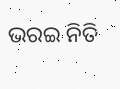ଭରଇ ନିତି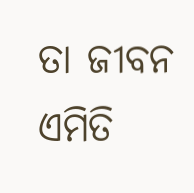ତା ଜୀବନ ଏମିତି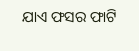ଯାଏ ଫସର ଫାଟି